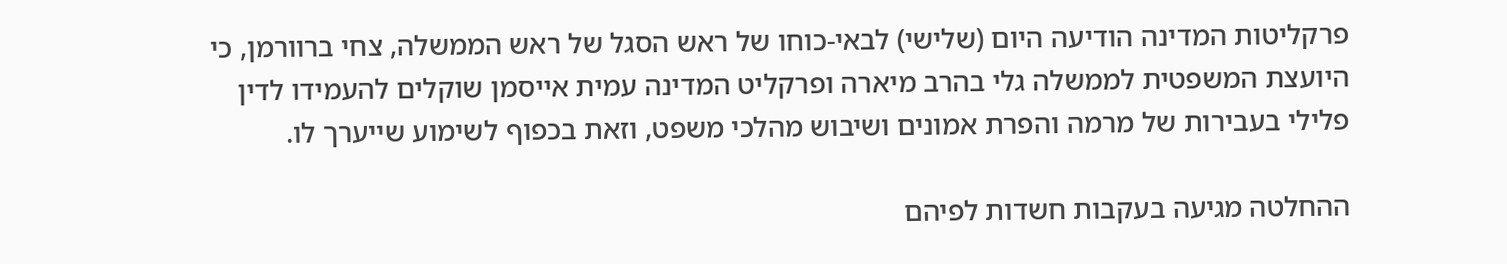פרקליטות המדינה הודיעה היום (שלישי) לבאי-כוחו של ראש הסגל של ראש הממשלה, צחי ברוורמן, כי היועצת המשפטית לממשלה גלי בהרב מיארה ופרקליט המדינה עמית אייסמן שוקלים להעמידו לדין פלילי בעבירות של מרמה והפרת אמונים ושיבוש מהלכי משפט, וזאת בכפוף לשימוע שייערך לו.

ההחלטה מגיעה בעקבות חשדות לפיהם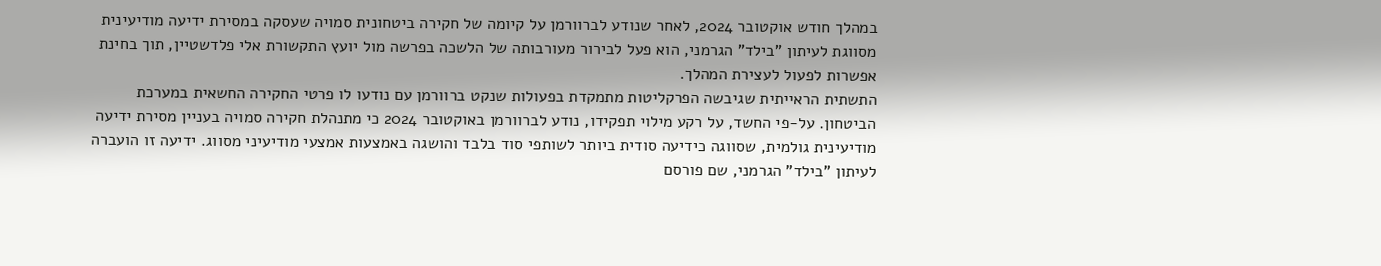במהלך חודש אוקטובר 2024, לאחר שנודע לברוורמן על קיומה של חקירה ביטחונית סמויה שעסקה במסירת ידיעה מודיעינית מסווגת לעיתון "בילד" הגרמני, הוא פעל לבירור מעורבותה של הלשכה בפרשה מול יועץ התקשורת אלי פלדשטיין, תוך בחינת אפשרות לפעול לעצירת המהלך.
התשתית הראייתית שגיבשה הפרקליטות מתמקדת בפעולות שנקט ברוורמן עם נודעו לו פרטי החקירה החשאית במערכת הביטחון. על-פי החשד, על רקע מילוי תפקידו, נודע לברוורמן באוקטובר 2024 כי מתנהלת חקירה סמויה בעניין מסירת ידיעה מודיעינית גולמית, שסווגה כידיעה סודית ביותר לשותפי סוד בלבד והושגה באמצעות אמצעי מודיעיני מסווג. ידיעה זו הועברה לעיתון "בילד" הגרמני, שם פורסם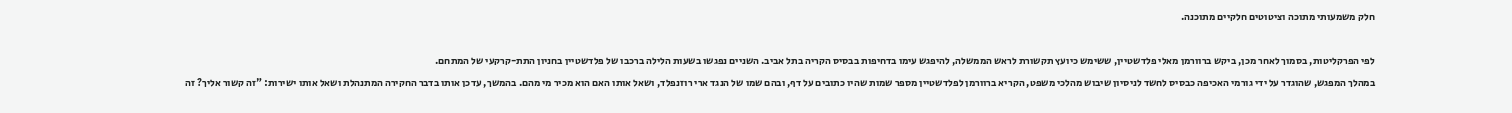חלק משמעותי מתוכה וציטוטים חלקיים מתוכנה.

לפי הפרקליטות, בסמוך לאחר מכן, ביקש ברוורמן מאלי פלדשטיין, ששימש כיועץ תקשורת לראש הממשלה, להיפגש עימו בדחיפות בבסיס הקריה בתל אביב. השניים נפגשו בשעות הלילה ברכבו של פלדשטיין בחניון התת-קרקעי של המתחם.
במהלך המפגש, שהוגדר על ידי גורמי האכיפה כבסיס לחשד לניסיון שיבוש מהלכי משפט, הקריא ברוורמן לפלדשטיין מספר שמות שהיו כתובים על דף, ובהם שמו של הנגד ארי רוזנפלד, ושאל אותו האם הוא מכיר מי מהם. בהמשך, עדכן אותו בדבר החקירה המתנהלת ושאל אותו ישירות: "זה קשור אליך? זה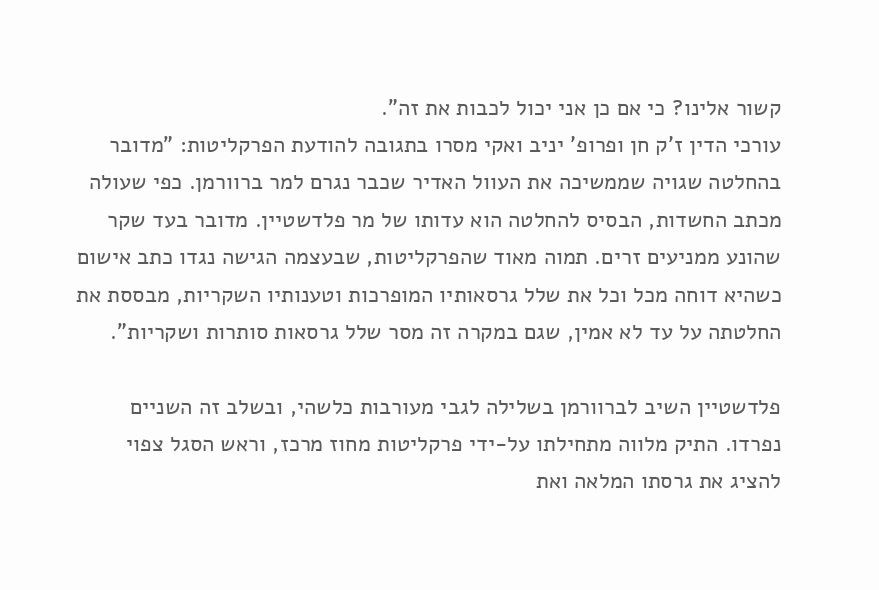קשור אלינו? כי אם כן אני יכול לכבות את זה".
עורכי הדין ז'ק חן ופרופ' יניב ואקי מסרו בתגובה להודעת הפרקליטות: "מדובר בהחלטה שגויה שממשיכה את העוול האדיר שכבר נגרם למר ברוורמן. כפי שעולה מכתב החשדות, הבסיס להחלטה הוא עדותו של מר פלדשטיין. מדובר בעד שקר שהונע ממניעים זרים. תמוה מאוד שהפרקליטות, שבעצמה הגישה נגדו כתב אישום כשהיא דוחה מכל וכל את שלל גרסאותיו המופרכות וטענותיו השקריות, מבססת את החלטתה על עד לא אמין, שגם במקרה זה מסר שלל גרסאות סותרות ושקריות".

פלדשטיין השיב לברוורמן בשלילה לגבי מעורבות כלשהי, ובשלב זה השניים נפרדו. התיק מלווה מתחילתו על-ידי פרקליטות מחוז מרכז, וראש הסגל צפוי להציג את גרסתו המלאה ואת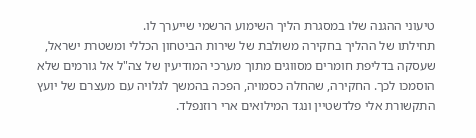טיעוני ההגנה שלו במסגרת הליך השימוע הרשמי שייערך לו.
תחילתו של ההליך בחקירה משולבת של שירות הביטחון הכללי ומשטרת ישראל, שעסקה בדליפת חומרים מסווגים מתוך מערכי המודיעין של צה"ל אל גורמים שלא הוסמכו לכך. החקירה, שהחלה כסמויה, הפכה בהמשך לגלויה עם מעצרם של יועץ התקשורת אלי פלדשטיין ונגד המילואים ארי רוזנפלד.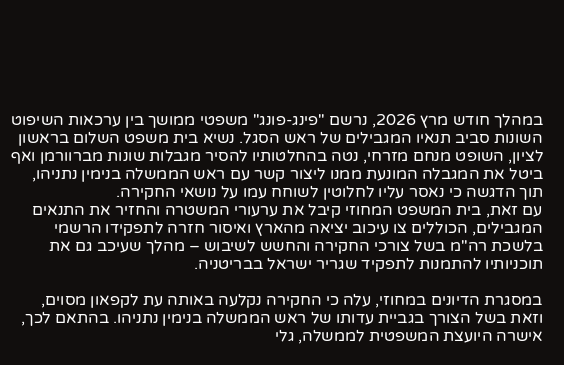במהלך חודש מרץ 2026, נרשם "פינג-פונג" משפטי ממושך בין ערכאות השיפוט השונות סביב תנאיו המגבילים של ראש הסגל. נשיא בית משפט השלום בראשון לציון, השופט מנחם מזרחי, נטה בהחלטותיו להסיר מגבלות שונות מברוורמן ואף ביטל את המגבלה המונעת ממנו ליצור קשר עם ראש הממשלה בנימין נתניהו, תוך הדגשה כי נאסר עליו לחלוטין לשוחח עמו על נושאי החקירה.
עם זאת, בית המשפט המחוזי קיבל את ערעורי המשטרה והחזיר את התנאים המגבילים, הכוללים צו עיכוב יציאה מהארץ ואיסור חזרה לתפקידו הרשמי בלשכת רה"מ בשל צורכי החקירה והחשש לשיבוש – מהלך שעיכב גם את תוכניותיו להתמנות לתפקיד שגריר ישראל בבריטניה.

במסגרת הדיונים במחוזי, עלה כי החקירה נקלעה באותה עת לקפאון מסוים, וזאת בשל הצורך בגביית עדותו של ראש הממשלה בנימין נתניהו. בהתאם לכך, אישרה היועצת המשפטית לממשלה, גלי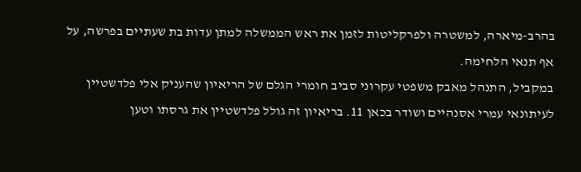בהרב-מיארה, למשטרה ולפרקליטות לזמן את ראש הממשלה למתן עדות בת שעתיים בפרשה, על אף תנאי הלחימה.
במקביל, התנהל מאבק משפטי עקרוני סביב חומרי הגלם של הריאיון שהעניק אלי פלדשטיין לעיתונאי עמרי אסנהיים ושודר בכאן 11. בריאיון זה גולל פלדשטיין את גרסתו וטען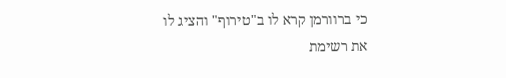כי ברוורמן קרא לו ב"טירוף" והציג לו את רשימת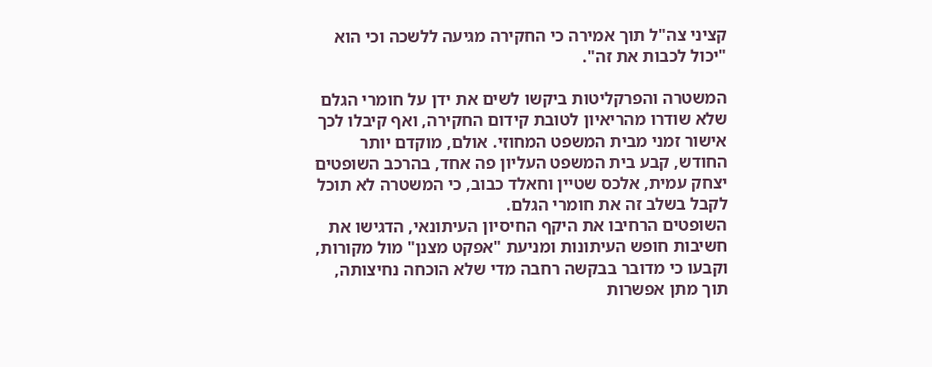קציני צה"ל תוך אמירה כי החקירה מגיעה ללשכה וכי הוא "יכול לכבות את זה".

המשטרה והפרקליטות ביקשו לשים את ידן על חומרי הגלם שלא שודרו מהריאיון לטובת קידום החקירה, ואף קיבלו לכך אישור זמני מבית המשפט המחוזי. אולם, מוקדם יותר החודש, קבע בית המשפט העליון פה אחד, בהרכב השופטים יצחק עמית, אלכס שטיין וחאלד כבוב, כי המשטרה לא תוכל לקבל בשלב זה את חומרי הגלם.
השופטים הרחיבו את היקף החיסיון העיתונאי, הדגישו את חשיבות חופש העיתונות ומניעת "אפקט מצנן" מול מקורות, וקבעו כי מדובר בבקשה רחבה מדי שלא הוכחה נחיצותה, תוך מתן אפשרות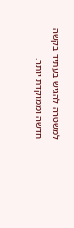למשטרה להגיש בעתיד בקשה חדשה וממוקדת יותר.